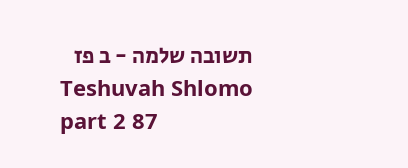תשובה שלמה - ב פז
Teshuvah Shlomo part 2 87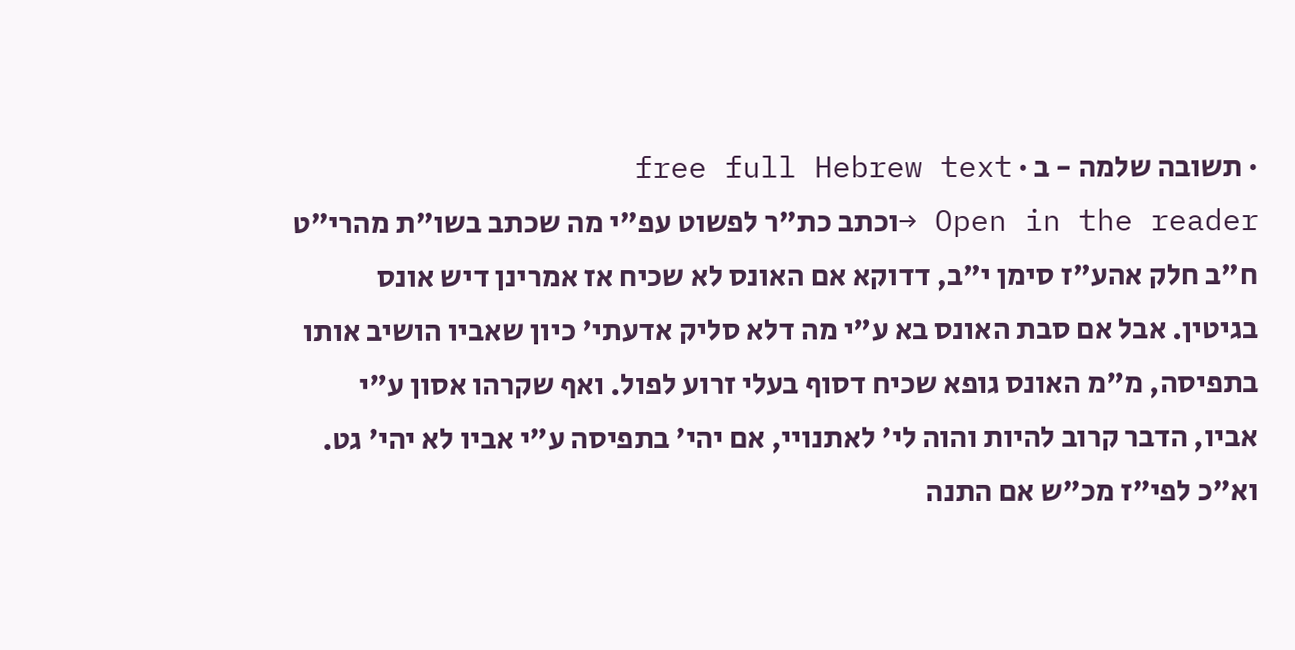· תשובה שלמה - ב · free full Hebrew text
Open in the reader →וכתב כת"ר לפשוט עפ"י מה שכתב בשו"ת מהרי"ט ח"ב חלק אהע"ז סימן י"ב, דדוקא אם האונס לא שכיח אז אמרינן דיש אונס בגיטין. אבל אם סבת האונס בא ע"י מה דלא סליק אדעתי' כיון שאביו הושיב אותו בתפיסה, מ"מ האונס גופא שכיח דסוף בעלי זרוע לפול. ואף שקרהו אסון ע"י אביו, הדבר קרוב להיות והוה לי' לאתנויי, אם יהי' בתפיסה ע"י אביו לא יהי' גט. וא"כ לפי"ז מכ"ש אם התנה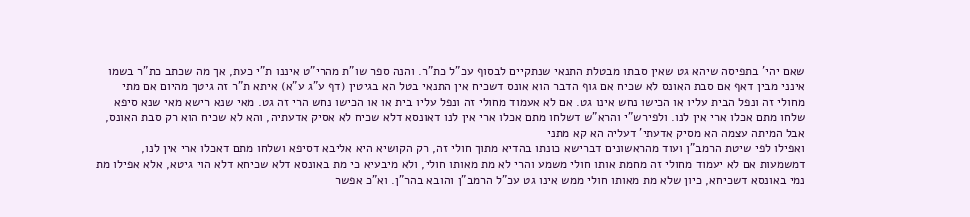שאם יהי' בתפיסה שיהא גט שאין סבתו מבטלת התנאי שנתקיים לבסוף עכ"ל כת"ר. והנה ספר שו"ת מהרי"ט איננו ת"י כעת, אך מה שכתב כת"ר בשמו אינני מבין דאף אם סבת האונס לא שכיח אם גוף הדבר הוא אונס דשכיח אין התנאי בטל הא בגיטין (דף ע"ג ע"א) איתא ת"ר זה גיטך מהיום אם מתי מחולי זה ונפל הבית עליו או הכישו נחש אינו גט. אם לא אעמוד מחולי זה ונפל עליו בית או או הכישו נחש הרי זה גט. מאי שנא רישא מאי שנא סיפא שלחו מתם אכלו ארי אין לנו. ולפירש"י והרא"ש דשלחו מתם אכלו ארי אין לנו דאונסא דלא שכיח לא אסיק אדעתיה, והא לא שכיח הוא רק סבת האונס, אבל המיתה עצמה הא מסיק אדעתי' דעליה הא קא מתני
ואפילו לפי שיטת הרמב"ן ועוד מהראשונים דברישא כונתו בהדיא מתוך חולי זה, רק הקושיא היא אליבא דסיפא ושלחו מתם דאכלו ארי אין לנו, דמשמעות אם לא יעמוד מחולי זה מחמת אותו חולי משמע והרי לא מת מאותו חולי, ולא מיבעיא כי מת באונסא דלא שכיחא דלא הוי גיטא, אלא אפילו מת נמי באונסא דשכיחא, כיון שלא מת מאותו חולי ממש אינו גט עכ"ל הרמב"ן והובא בהר"ן. וא"כ אפשר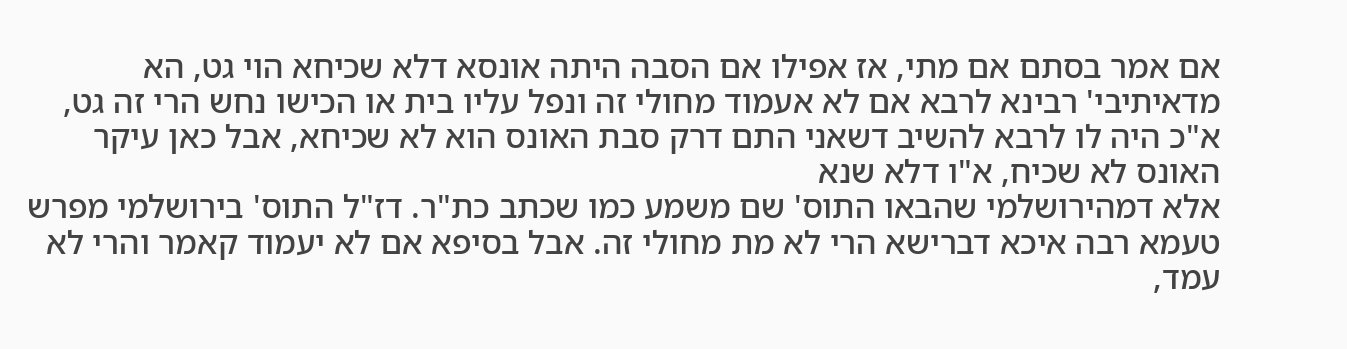אם אמר בסתם אם מתי, אז אפילו אם הסבה היתה אונסא דלא שכיחא הוי גט, הא מדאיתיבי' רבינא לרבא אם לא אעמוד מחולי זה ונפל עליו בית או הכישו נחש הרי זה גט, א"כ היה לו לרבא להשיב דשאני התם דרק סבת האונס הוא לא שכיחא, אבל כאן עיקר האונס לא שכיח, א"ו דלא שנא
אלא דמהירושלמי שהבאו התוס' שם משמע כמו שכתב כת"ר. דז"ל התוס' בירושלמי מפרש טעמא רבה איכא דברישא הרי לא מת מחולי זה. אבל בסיפא אם לא יעמוד קאמר והרי לא עמד,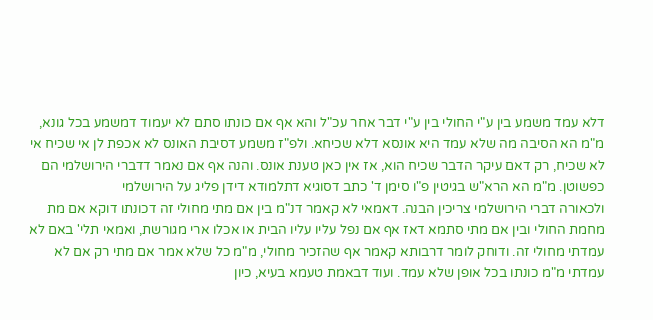דלא עמד משמע בין ע"י החולי בין ע"י דבר אחר עכ"ל והא אף אם כונתו סתם לא יעמוד דמשמע בכל גונא, מ"מ הא הסיבה מה שלא עמד היא אונסא דלא שכיחא. ולפ"ז משמע דסיבת האונס לא אכפת לן אי שכיח אי לא שכיח, רק דאם עיקר הדבר שכיח הוא, אז אין כאן טענת אונס. והנה אף אם נאמר דדברי הירושלמי הם כפשוטן. מ"מ הא הרא"ש בגיטין פ"ו סימן ד' כתב דסוגיא דתלמודא דידן פליג על הירושלמי
ולכאורה דברי הירושלמי צריכין הבנה. דאמאי לא קאמר דנ"מ בין אם מתי מחולי זה דכונתו דוקא אם מת מחמת החולי ובין אם מתי סתמא דאז אף אם נפל עליו עליו הבית או אכלו ארי מגורשת, ואמאי תלי' באם לא עמדתי מחולי זה. ודוחק לומר דרבותא קאמר אף שהזכיר מחולי, מ"מ כל שלא אמר אם מתי רק אם לא עמדתי מ"מ כונתו בכל אופן שלא עמד. ועוד דבאמת טעמא בעיא, כיון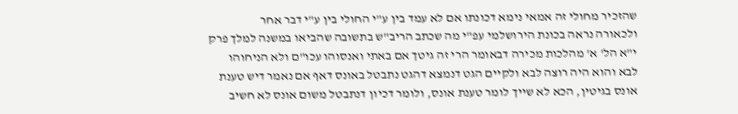שהזכיר מחולי זה אמאי נימא דכונתו אם לא עמד בין ע"י החולי בין ע"י דבר אחר
ולכאורה נראה בכונת הירושלמי עפ"י מה שכתב הריב"ש בתשובה שהביאו במשנה למלך פרק י"א הל' א' מהלכות מכירה דבאומר הרי זה גיטך אם באתי ואנסוהו עכו"ם ולא הניחוהו לבא והוא היה רוצה לבא ולקיים הגט דנמצא דהגט נתבטל באונס דאף אם נאמר דיש טענת אונס בגיטין, הכא לא שייך לומר טענת אונס, ולומר דכיון דנתבטל משום אונס לא חשיב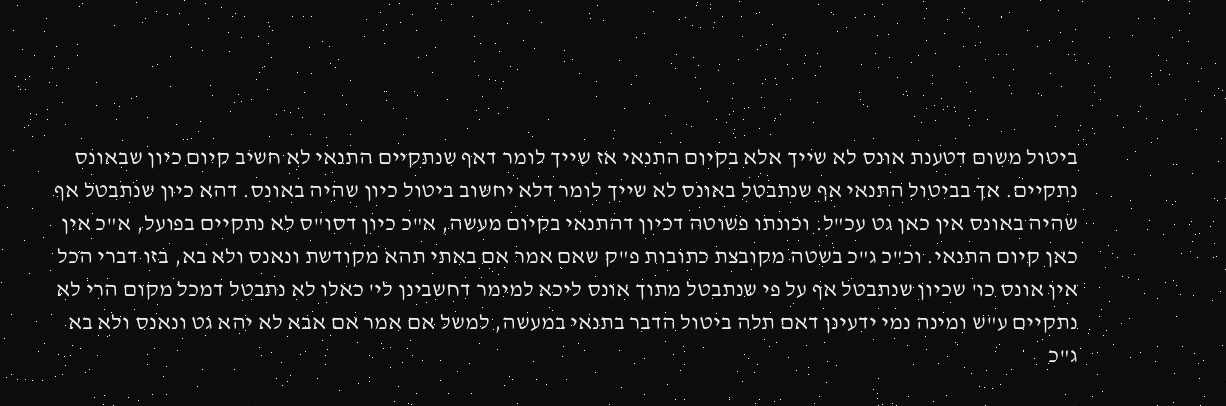ביטול משום דטענת אונס לא שייך אלא בקיום התנאי אז שייך לומר דאף שנתקיים התנאי לא חשיב קיום כיון שבאונס נתקיים. אך בביטול התנאי אף שנתבטל באונס לא שייך לומר דלא יחשוב ביטול כיון שהיה באונס. דהא כיון שנתבטל אף שהיה באונס אין כאן גט עכ"ל. וכונתו פשוטה דכיון דהתנאי בקיום מעשה, א"כ כיון דסו"ס לא נתקיים בפועל, א"כ אין כאן קיום התנאי. וכ"כ ג"כ בשטה מקובצת כתובות פ"ק שאם אמר אם באתי תהא מקודשת ונאנס ולא בא, בזו דברי הכל אין אונס כו' שכיון שנתבטל אף על פי שנתבטל מתוך אונס ליכא למימר דחשבינן לי' כאלו לא נתבטל דמכל מקום הרי לא נתקיים ע"ש ומינה נמי ידעינן דאם תלה ביטול הדבר בתנאי במעשה, למשל אם אמר אם אבא לא יהא גט ונאנס ולא בא ג"כ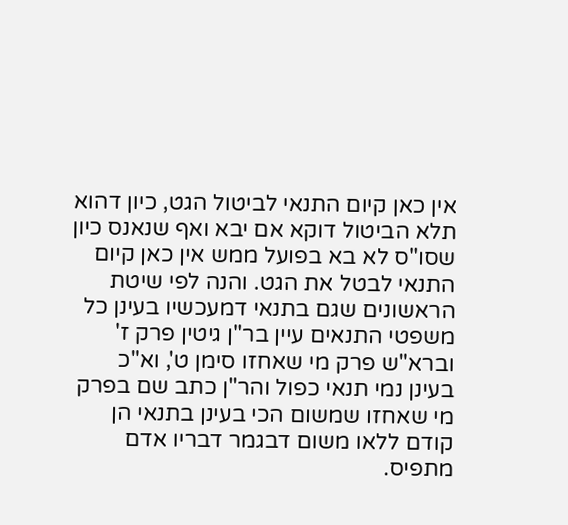אין כאן קיום התנאי לביטול הגט, כיון דהוא תלא הביטול דוקא אם יבא ואף שנאנס כיון שסו"ס לא בא בפועל ממש אין כאן קיום התנאי לבטל את הגט. והנה לפי שיטת הראשונים שגם בתנאי דמעכשיו בעינן כל משפטי התנאים עיין בר"ן גיטין פרק ז' וברא"ש פרק מי שאחזו סימן ט', וא"כ בעינן נמי תנאי כפול והר"ן כתב שם בפרק מי שאחזו שמשום הכי בעינן בתנאי הן קודם ללאו משום דבגמר דבריו אדם מתפיס.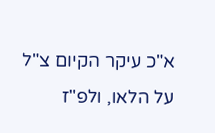א"כ עיקר הקיום צ"ל על הלאו, ולפ"ז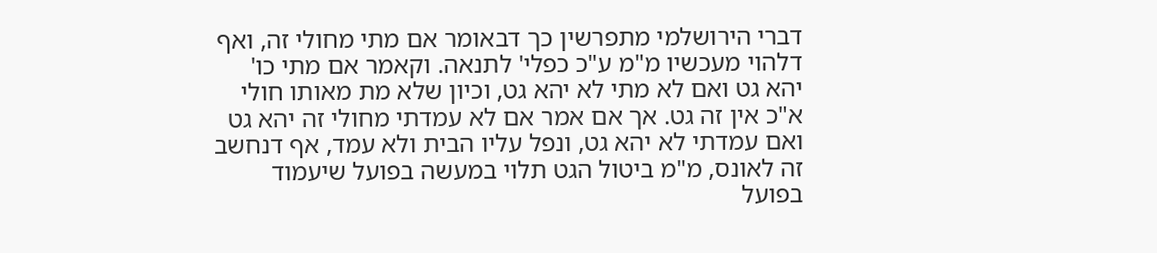דברי הירושלמי מתפרשין כך דבאומר אם מתי מחולי זה, ואף דלהוי מעכשיו מ"מ ע"כ כפלי' לתנאה. וקאמר אם מתי כו' יהא גט ואם לא מתי לא יהא גט, וכיון שלא מת מאותו חולי א"כ אין זה גט. אך אם אמר אם לא עמדתי מחולי זה יהא גט ואם עמדתי לא יהא גט, ונפל עליו הבית ולא עמד, אף דנחשב זה לאונס, מ"מ ביטול הגט תלוי במעשה בפועל שיעמוד בפועל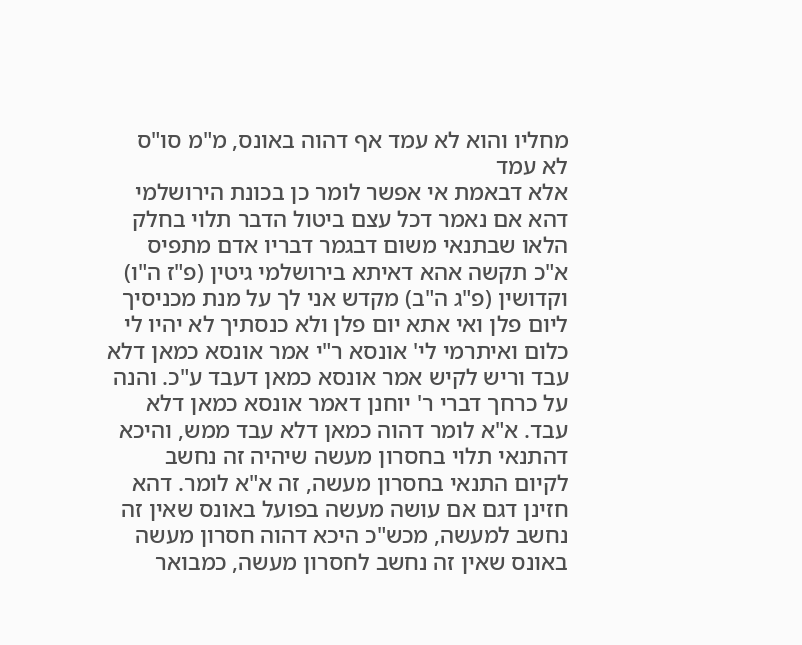מחליו והוא לא עמד אף דהוה באונס, מ"מ סו"ס לא עמד
אלא דבאמת אי אפשר לומר כן בכונת הירושלמי דהא אם נאמר דכל עצם ביטול הדבר תלוי בחלק הלאו שבתנאי משום דבגמר דבריו אדם מתפיס א"כ תקשה אהא דאיתא בירושלמי גיטין (פ"ז ה"ו) וקדושין (פ"ג ה"ב) מקדש אני לך על מנת מכניסיך ליום פלן ואי אתא יום פלן ולא כנסתיך לא יהיו לי כלום ואיתרמי לי' אונסא ר"י אמר אונסא כמאן דלא עבד וריש לקיש אמר אונסא כמאן דעבד ע"כ. והנה על כרחך דברי ר' יוחנן דאמר אונסא כמאן דלא עבד. א"א לומר דהוה כמאן דלא עבד ממש, והיכא דהתנאי תלוי בחסרון מעשה שיהיה זה נחשב לקיום התנאי בחסרון מעשה, זה א"א לומר. דהא חזינן דגם אם עושה מעשה בפועל באונס שאין זה נחשב למעשה, מכש"כ היכא דהוה חסרון מעשה באונס שאין זה נחשב לחסרון מעשה, כמבואר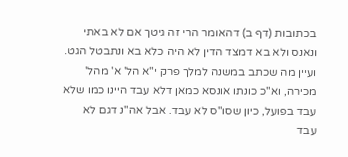בכתובות (דף ב) דהאומר הרי זה גיטך אם לא באתי ונאנס ולא בא דמצד הדין לא היה כלא בא ונתבטל הגט. ועיין מה שכתב במשנה למלך פרק י"א הל' א' מהל' מכירה, וא"כ כונתו אונסא כמאן דלא עבד היינו כמו שלא עבד בפועל, כיון שסו"ס לא עבד. אבל אה"נ דגם לא עבד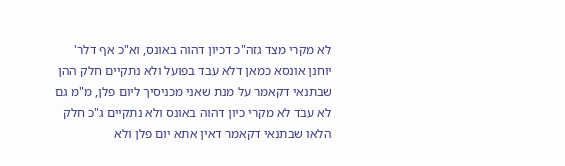לא מקרי מצד גזה"כ דכיון דהוה באונס, וא"כ אף דלר' יוחנן אונסא כמאן דלא עבד בפועל ולא נתקיים חלק ההן שבתנאי דקאמר על מנת שאני מכניסיך ליום פלן, מ"מ גם לא עבד לא מקרי כיון דהוה באונס ולא נתקיים ג"כ חלק הלאו שבתנאי דקאמר דאין אתא יום פלן ולא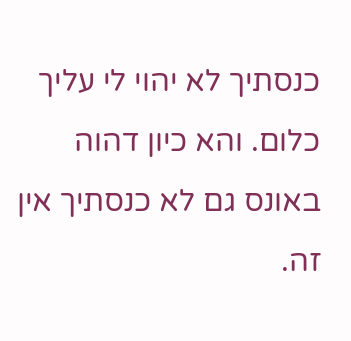כנסתיך לא יהוי לי עליך כלום. והא כיון דהוה באונס גם לא כנסתיך אין זה.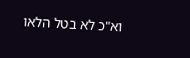וא"כ לא בטל הלאו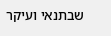שבתנאי ועיקר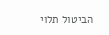הביטול תלוי